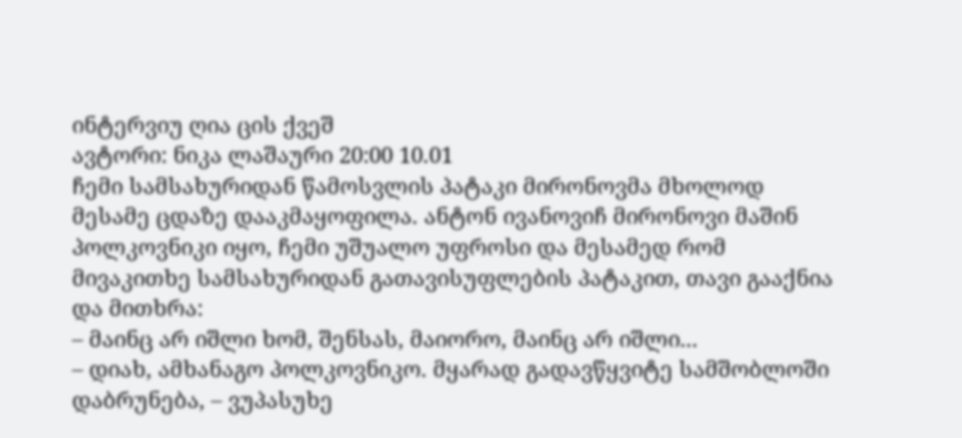ინტერვიუ ღია ცის ქვეშ
ავტორი: ნიკა ლაშაური 20:00 10.01
ჩემი სამსახურიდან წამოსვლის პატაკი მირონოვმა მხოლოდ მესამე ცდაზე დააკმაყოფილა. ანტონ ივანოვიჩ მირონოვი მაშინ პოლკოვნიკი იყო, ჩემი უშუალო უფროსი და მესამედ რომ მივაკითხე სამსახურიდან გათავისუფლების პატაკით, თავი გააქნია და მითხრა:
– მაინც არ იშლი ხომ, შენსას, მაიორო, მაინც არ იშლი...
– დიახ, ამხანაგო პოლკოვნიკო. მყარად გადავწყვიტე სამშობლოში დაბრუნება, – ვუპასუხე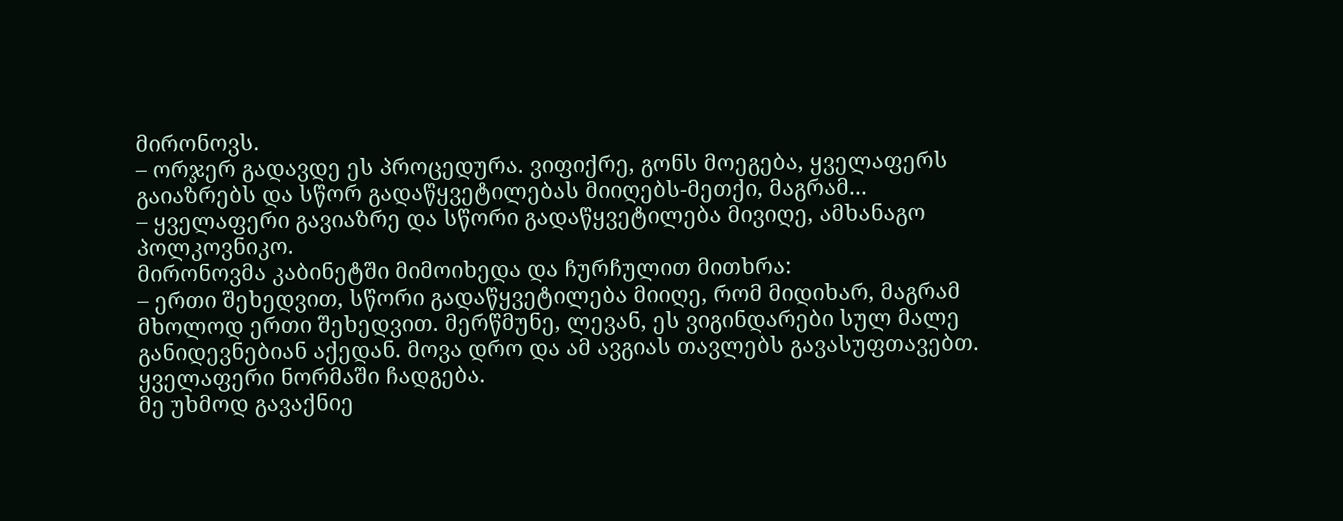მირონოვს.
– ორჯერ გადავდე ეს პროცედურა. ვიფიქრე, გონს მოეგება, ყველაფერს გაიაზრებს და სწორ გადაწყვეტილებას მიიღებს-მეთქი, მაგრამ...
– ყველაფერი გავიაზრე და სწორი გადაწყვეტილება მივიღე, ამხანაგო პოლკოვნიკო.
მირონოვმა კაბინეტში მიმოიხედა და ჩურჩულით მითხრა:
– ერთი შეხედვით, სწორი გადაწყვეტილება მიიღე, რომ მიდიხარ, მაგრამ მხოლოდ ერთი შეხედვით. მერწმუნე, ლევან, ეს ვიგინდარები სულ მალე განიდევნებიან აქედან. მოვა დრო და ამ ავგიას თავლებს გავასუფთავებთ. ყველაფერი ნორმაში ჩადგება.
მე უხმოდ გავაქნიე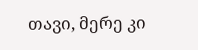თავი, მერე კი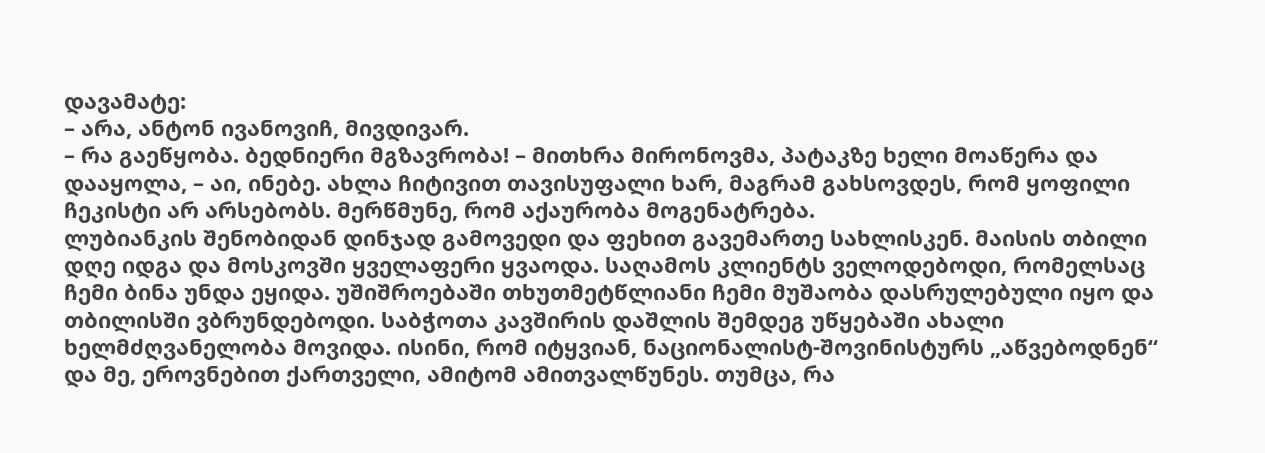დავამატე:
– არა, ანტონ ივანოვიჩ, მივდივარ.
– რა გაეწყობა. ბედნიერი მგზავრობა! – მითხრა მირონოვმა, პატაკზე ხელი მოაწერა და დააყოლა, – აი, ინებე. ახლა ჩიტივით თავისუფალი ხარ, მაგრამ გახსოვდეს, რომ ყოფილი ჩეკისტი არ არსებობს. მერწმუნე, რომ აქაურობა მოგენატრება.
ლუბიანკის შენობიდან დინჯად გამოვედი და ფეხით გავემართე სახლისკენ. მაისის თბილი დღე იდგა და მოსკოვში ყველაფერი ყვაოდა. საღამოს კლიენტს ველოდებოდი, რომელსაც ჩემი ბინა უნდა ეყიდა. უშიშროებაში თხუთმეტწლიანი ჩემი მუშაობა დასრულებული იყო და თბილისში ვბრუნდებოდი. საბჭოთა კავშირის დაშლის შემდეგ უწყებაში ახალი ხელმძღვანელობა მოვიდა. ისინი, რომ იტყვიან, ნაციონალისტ-შოვინისტურს „აწვებოდნენ“ და მე, ეროვნებით ქართველი, ამიტომ ამითვალწუნეს. თუმცა, რა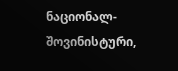ნაციონალ-შოვინისტური,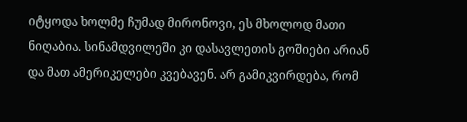იტყოდა ხოლმე ჩუმად მირონოვი, ეს მხოლოდ მათი ნიღაბია. სინამდვილეში კი დასავლეთის გოშიები არიან და მათ ამერიკელები კვებავენ. არ გამიკვირდება, რომ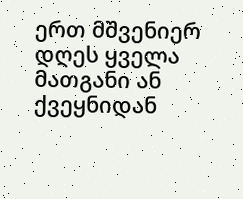ერთ მშვენიერ დღეს ყველა მათგანი ან ქვეყნიდან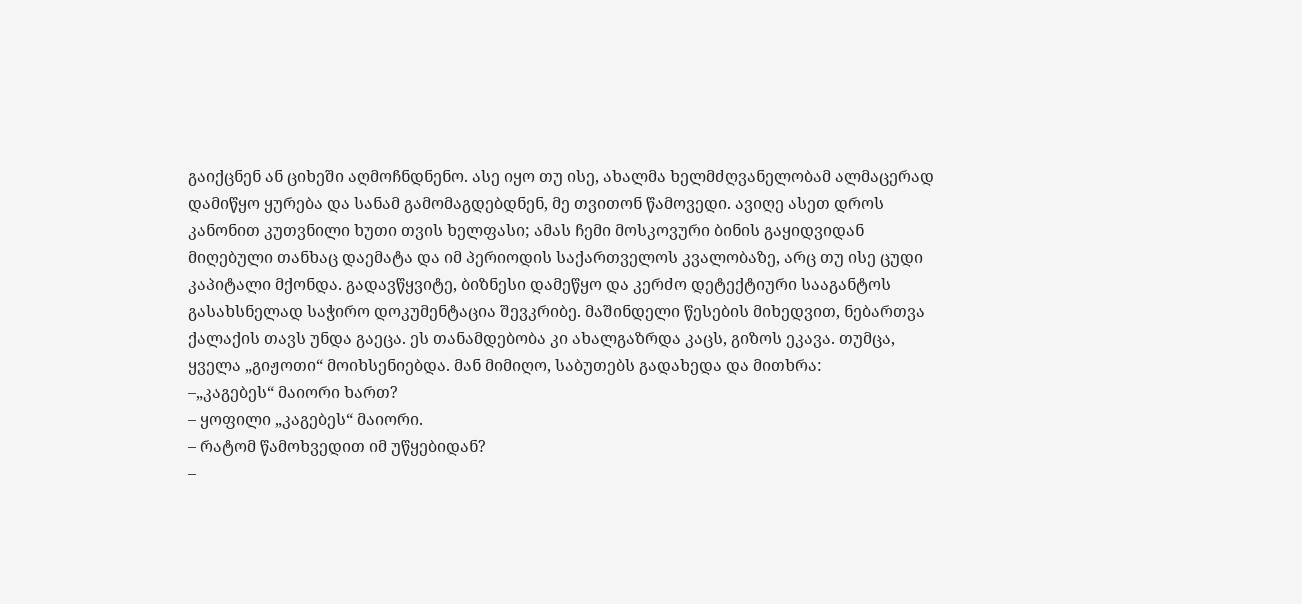გაიქცნენ ან ციხეში აღმოჩნდნენო. ასე იყო თუ ისე, ახალმა ხელმძღვანელობამ ალმაცერად დამიწყო ყურება და სანამ გამომაგდებდნენ, მე თვითონ წამოვედი. ავიღე ასეთ დროს კანონით კუთვნილი ხუთი თვის ხელფასი; ამას ჩემი მოსკოვური ბინის გაყიდვიდან მიღებული თანხაც დაემატა და იმ პერიოდის საქართველოს კვალობაზე, არც თუ ისე ცუდი კაპიტალი მქონდა. გადავწყვიტე, ბიზნესი დამეწყო და კერძო დეტექტიური სააგანტოს გასახსნელად საჭირო დოკუმენტაცია შევკრიბე. მაშინდელი წესების მიხედვით, ნებართვა ქალაქის თავს უნდა გაეცა. ეს თანამდებობა კი ახალგაზრდა კაცს, გიზოს ეკავა. თუმცა, ყველა „გიჟოთი“ მოიხსენიებდა. მან მიმიღო, საბუთებს გადახედა და მითხრა:
–„კაგებეს“ მაიორი ხართ?
– ყოფილი „კაგებეს“ მაიორი.
– რატომ წამოხვედით იმ უწყებიდან?
–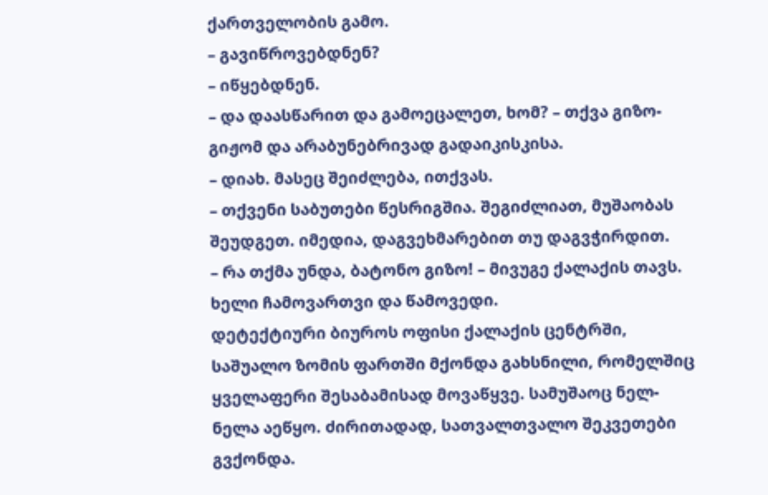ქართველობის გამო.
– გავიწროვებდნენ?
– იწყებდნენ.
– და დაასწარით და გამოეცალეთ, ხომ? – თქვა გიზო-გიჟომ და არაბუნებრივად გადაიკისკისა.
– დიახ. მასეც შეიძლება, ითქვას.
– თქვენი საბუთები წესრიგშია. შეგიძლიათ, მუშაობას შეუდგეთ. იმედია, დაგვეხმარებით თუ დაგვჭირდით.
– რა თქმა უნდა, ბატონო გიზო! – მივუგე ქალაქის თავს. ხელი ჩამოვართვი და წამოვედი.
დეტექტიური ბიუროს ოფისი ქალაქის ცენტრში, საშუალო ზომის ფართში მქონდა გახსნილი, რომელშიც ყველაფერი შესაბამისად მოვაწყვე. სამუშაოც ნელ-ნელა აეწყო. ძირითადად, სათვალთვალო შეკვეთები გვქონდა.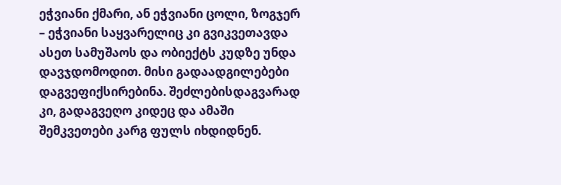ეჭვიანი ქმარი, ან ეჭვიანი ცოლი, ზოგჯერ – ეჭვიანი საყვარელიც კი გვიკვეთავდა ასეთ სამუშაოს და ობიექტს კუდზე უნდა დავჯდომოდით. მისი გადაადგილებები დაგვეფიქსირებინა. შეძლებისდაგვარად კი, გადაგვეღო კიდეც და ამაში შემკვეთები კარგ ფულს იხდიდნენ.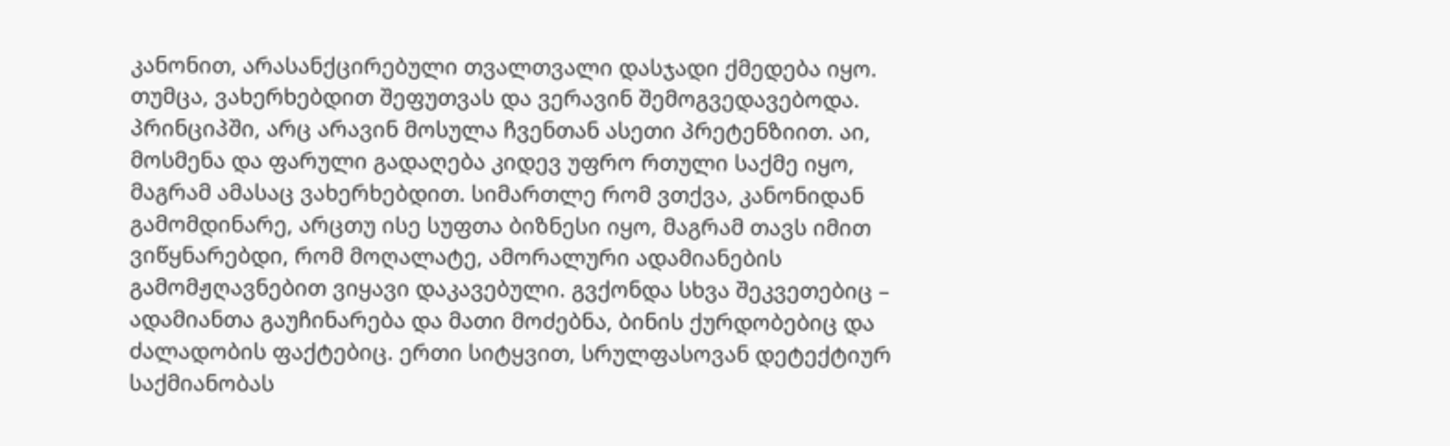კანონით, არასანქცირებული თვალთვალი დასჯადი ქმედება იყო. თუმცა, ვახერხებდით შეფუთვას და ვერავინ შემოგვედავებოდა. პრინციპში, არც არავინ მოსულა ჩვენთან ასეთი პრეტენზიით. აი, მოსმენა და ფარული გადაღება კიდევ უფრო რთული საქმე იყო, მაგრამ ამასაც ვახერხებდით. სიმართლე რომ ვთქვა, კანონიდან გამომდინარე, არცთუ ისე სუფთა ბიზნესი იყო, მაგრამ თავს იმით ვიწყნარებდი, რომ მოღალატე, ამორალური ადამიანების გამომჟღავნებით ვიყავი დაკავებული. გვქონდა სხვა შეკვეთებიც – ადამიანთა გაუჩინარება და მათი მოძებნა, ბინის ქურდობებიც და ძალადობის ფაქტებიც. ერთი სიტყვით, სრულფასოვან დეტექტიურ საქმიანობას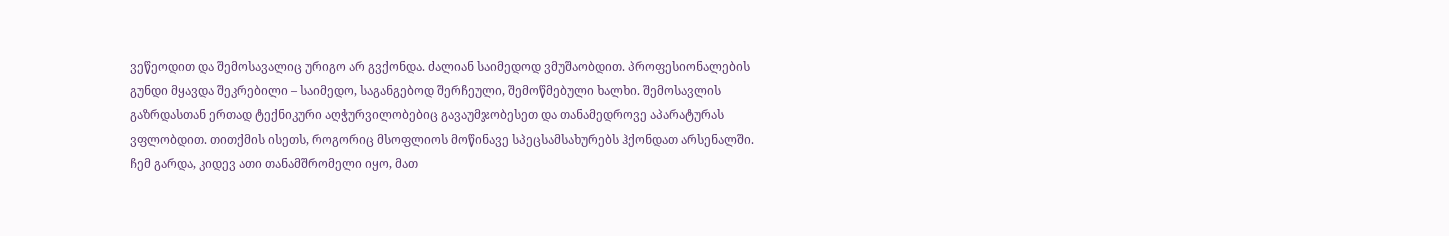ვეწეოდით და შემოსავალიც ურიგო არ გვქონდა. ძალიან საიმედოდ ვმუშაობდით. პროფესიონალების გუნდი მყავდა შეკრებილი – საიმედო, საგანგებოდ შერჩეული, შემოწმებული ხალხი. შემოსავლის გაზრდასთან ერთად ტექნიკური აღჭურვილობებიც გავაუმჯობესეთ და თანამედროვე აპარატურას ვფლობდით. თითქმის ისეთს, როგორიც მსოფლიოს მოწინავე სპეცსამსახურებს ჰქონდათ არსენალში. ჩემ გარდა, კიდევ ათი თანამშრომელი იყო, მათ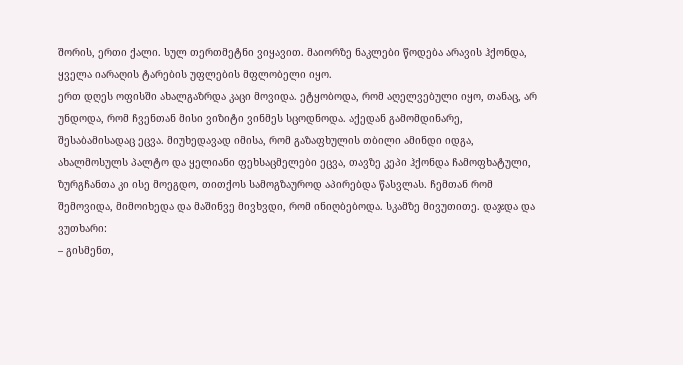შორის, ერთი ქალი. სულ თერთმეტნი ვიყავით. მაიორზე ნაკლები წოდება არავის ჰქონდა, ყველა იარაღის ტარების უფლების მფლობელი იყო.
ერთ დღეს ოფისში ახალგაზრდა კაცი მოვიდა. ეტყობოდა, რომ აღელვებული იყო, თანაც, არ უნდოდა, რომ ჩვენთან მისი ვიზიტი ვინმეს სცოდნოდა. აქედან გამომდინარე, შესაბამისადაც ეცვა. მიუხედავად იმისა, რომ გაზაფხულის თბილი ამინდი იდგა, ახალმოსულს პალტო და ყელიანი ფეხსაცმელები ეცვა, თავზე კეპი ჰქონდა ჩამოფხატული, ზურგჩანთა კი ისე მოეგდო, თითქოს სამოგზაუროდ აპირებდა წასვლას. ჩემთან რომ შემოვიდა, მიმოიხედა და მაშინვე მივხვდი, რომ ინიღბებოდა. სკამზე მივუთითე. დაჯდა და ვუთხარი:
– გისმენთ,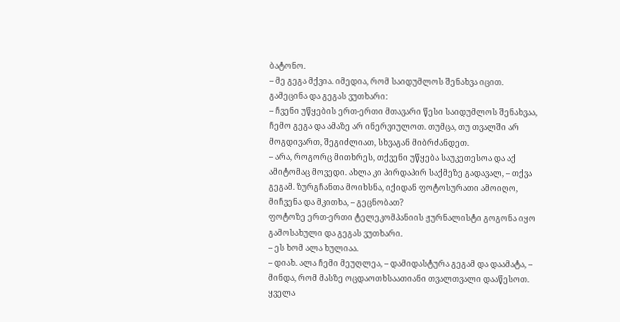ბატონო.
– მე გეგა მქვია. იმედია, რომ საიდუმლოს შენახვა იცით.
გამეცინა და გეგას ვუთხარი:
– ჩვენი უწყების ერთ-ერთი მთავარი წესი საიდუმლოს შენახვაა, ჩემო გეგა და ამაზე არ ინერვიულოთ. თუმცა, თუ თვალში არ მოგდივართ, შეგიძლიათ, სხვაგან მიბრძანდეთ.
– არა, როგორც მითხრეს, თქვენი უწყება საუკეთესოა და აქ ამიტომაც მოვედი. ახლა კი პირდაპირ საქმეზე გადავალ, – თქვა გეგამ. ზურგჩანთა მოიხსნა, იქიდან ფოტოსურათი ამოიღო, მიჩვენა და მკითხა, – გეცნობათ?
ფოტოზე ერთ-ერთი ტელეკომპანიის ჟურნალისტი გოგონა იყო გამოსახული და გეგას ვუთხარი.
– ეს ხომ ალა ხულიაა.
– დიახ. ალა ჩემი მეუღლეა, – დამიდასტურა გეგამ და დაამატა, – მინდა, რომ მასზე ოცდაოთხსაათიანი თვალთვალი დააწესოთ. ყველა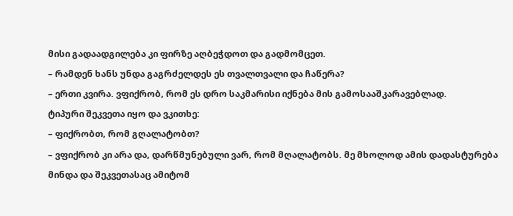მისი გადაადგილება კი ფირზე აღბეჭდოთ და გადმომცეთ.
– რამდენ ხანს უნდა გაგრძელდეს ეს თვალთვალი და ჩაწერა?
– ერთი კვირა. ვფიქრობ, რომ ეს დრო საკმარისი იქნება მის გამოსააშკარავებლად.
ტიპური შეკვეთა იყო და ვკითხე:
– ფიქრობთ, რომ გღალატობთ?
– ვფიქრობ კი არა და, დარწმუნებული ვარ, რომ მღალატობს. მე მხოლოდ ამის დადასტურება მინდა და შეკვეთასაც ამიტომ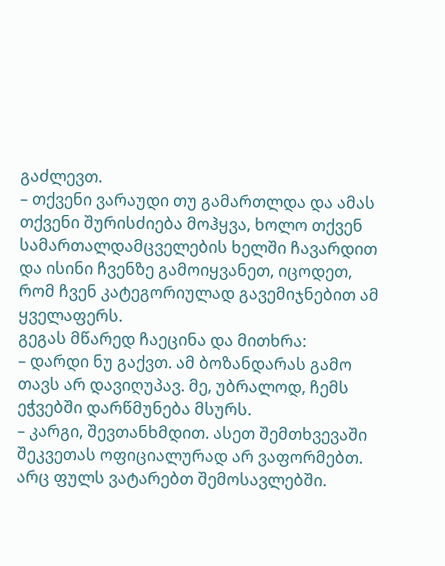გაძლევთ.
– თქვენი ვარაუდი თუ გამართლდა და ამას თქვენი შურისძიება მოჰყვა, ხოლო თქვენ სამართალდამცველების ხელში ჩავარდით და ისინი ჩვენზე გამოიყვანეთ, იცოდეთ, რომ ჩვენ კატეგორიულად გავემიჯნებით ამ ყველაფერს.
გეგას მწარედ ჩაეცინა და მითხრა:
– დარდი ნუ გაქვთ. ამ ბოზანდარას გამო თავს არ დავიღუპავ. მე, უბრალოდ, ჩემს ეჭვებში დარწმუნება მსურს.
– კარგი, შევთანხმდით. ასეთ შემთხვევაში შეკვეთას ოფიციალურად არ ვაფორმებთ. არც ფულს ვატარებთ შემოსავლებში.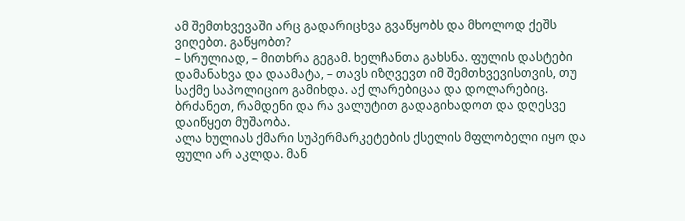ამ შემთხვევაში არც გადარიცხვა გვაწყობს და მხოლოდ ქეშს ვიღებთ. გაწყობთ?
– სრულიად, – მითხრა გეგამ. ხელჩანთა გახსნა. ფულის დასტები დამანახვა და დაამატა, – თავს იზღვევთ იმ შემთხვევისთვის, თუ საქმე საპოლიციო გამიხდა. აქ ლარებიცაა და დოლარებიც. ბრძანეთ, რამდენი და რა ვალუტით გადაგიხადოთ და დღესვე დაიწყეთ მუშაობა.
ალა ხულიას ქმარი სუპერმარკეტების ქსელის მფლობელი იყო და ფული არ აკლდა. მან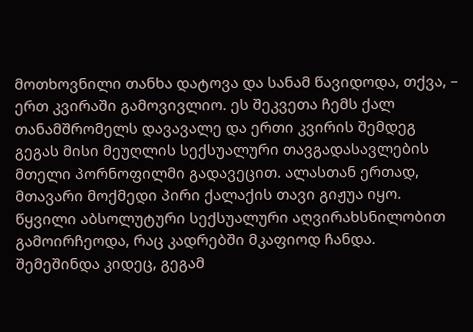მოთხოვნილი თანხა დატოვა და სანამ წავიდოდა, თქვა, – ერთ კვირაში გამოვივლიო. ეს შეკვეთა ჩემს ქალ თანამშრომელს დავავალე და ერთი კვირის შემდეგ გეგას მისი მეუღლის სექსუალური თავგადასავლების მთელი პორნოფილმი გადავეცით. ალასთან ერთად, მთავარი მოქმედი პირი ქალაქის თავი გიჟუა იყო. წყვილი აბსოლუტური სექსუალური აღვირახსნილობით გამოირჩეოდა, რაც კადრებში მკაფიოდ ჩანდა. შემეშინდა კიდეც, გეგამ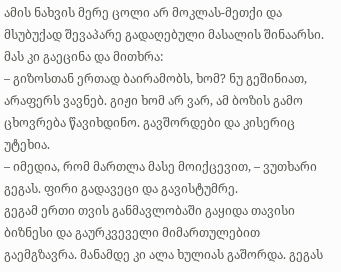ამის ნახვის მერე ცოლი არ მოკლას-მეთქი და მსუბუქად შევაპარე გადაღებული მასალის შინაარსი. მას კი გაეცინა და მითხრა:
– გიზოსთან ერთად ბაირამობს, ხომ? ნუ გეშინიათ, არაფერს ვავნებ. გიჟი ხომ არ ვარ, ამ ბოზის გამო ცხოვრება წავიხდინო. გავშორდები და კისერიც უტეხია.
– იმედია, რომ მართლა მასე მოიქცევით, – ვუთხარი გეგას. ფირი გადავეცი და გავისტუმრე.
გეგამ ერთი თვის განმავლობაში გაყიდა თავისი ბიზნესი და გაურკვეველი მიმართულებით გაემგზავრა. მანამდე კი ალა ხულიას გაშორდა. გეგას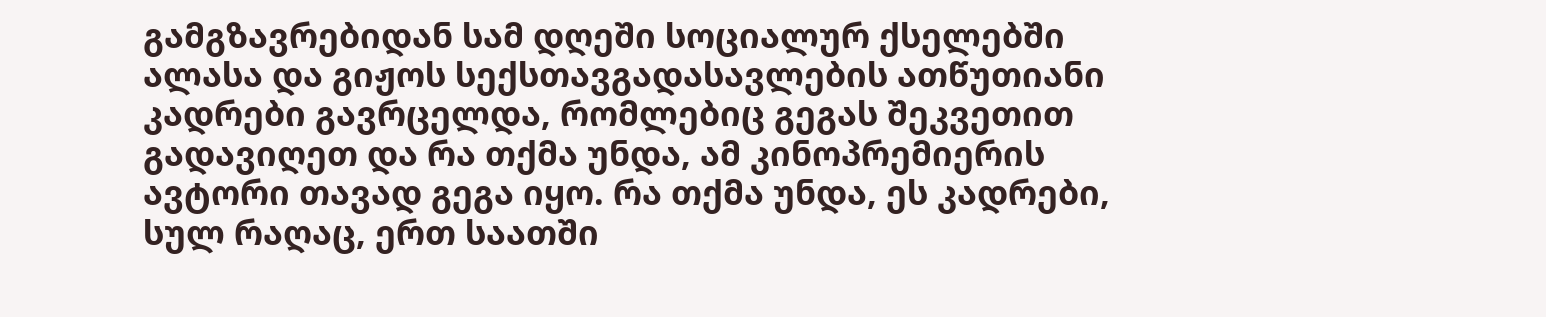გამგზავრებიდან სამ დღეში სოციალურ ქსელებში ალასა და გიჟოს სექსთავგადასავლების ათწუთიანი კადრები გავრცელდა, რომლებიც გეგას შეკვეთით გადავიღეთ და რა თქმა უნდა, ამ კინოპრემიერის ავტორი თავად გეგა იყო. რა თქმა უნდა, ეს კადრები, სულ რაღაც, ერთ საათში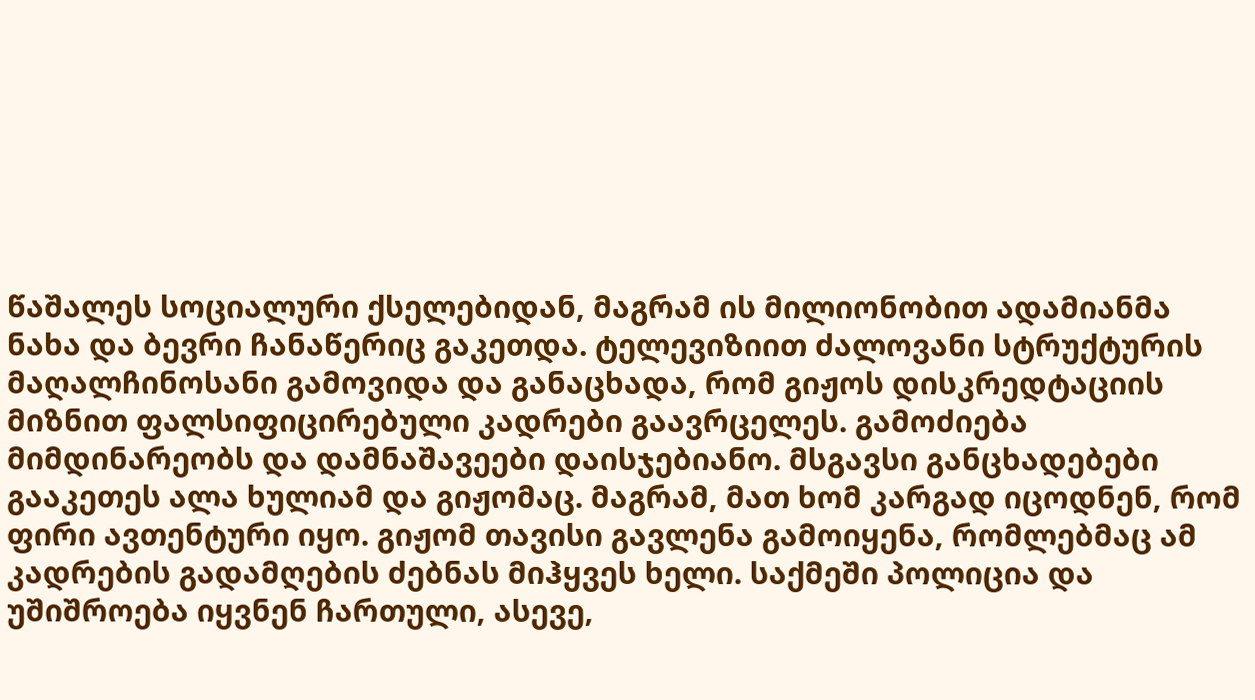წაშალეს სოციალური ქსელებიდან, მაგრამ ის მილიონობით ადამიანმა ნახა და ბევრი ჩანაწერიც გაკეთდა. ტელევიზიით ძალოვანი სტრუქტურის მაღალჩინოსანი გამოვიდა და განაცხადა, რომ გიჟოს დისკრედტაციის მიზნით ფალსიფიცირებული კადრები გაავრცელეს. გამოძიება მიმდინარეობს და დამნაშავეები დაისჯებიანო. მსგავსი განცხადებები გააკეთეს ალა ხულიამ და გიჟომაც. მაგრამ, მათ ხომ კარგად იცოდნენ, რომ ფირი ავთენტური იყო. გიჟომ თავისი გავლენა გამოიყენა, რომლებმაც ამ კადრების გადამღების ძებნას მიჰყვეს ხელი. საქმეში პოლიცია და უშიშროება იყვნენ ჩართული, ასევე,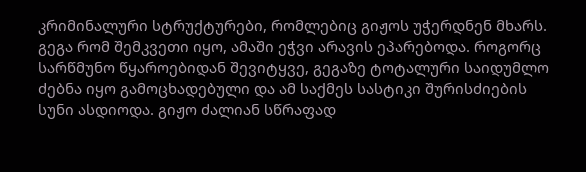კრიმინალური სტრუქტურები, რომლებიც გიჟოს უჭერდნენ მხარს. გეგა რომ შემკვეთი იყო, ამაში ეჭვი არავის ეპარებოდა. როგორც სარწმუნო წყაროებიდან შევიტყვე, გეგაზე ტოტალური საიდუმლო ძებნა იყო გამოცხადებული და ამ საქმეს სასტიკი შურისძიების სუნი ასდიოდა. გიჟო ძალიან სწრაფად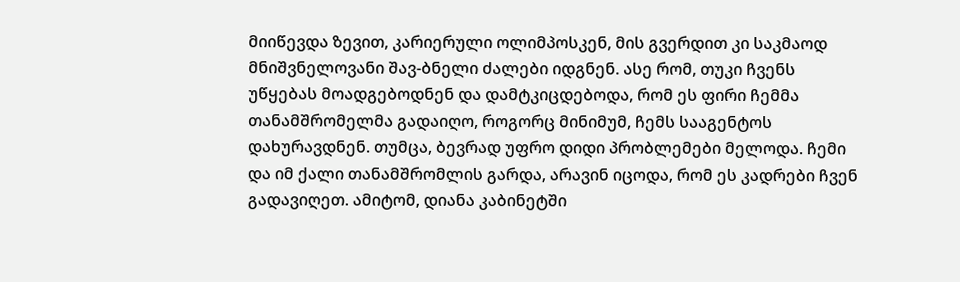მიიწევდა ზევით, კარიერული ოლიმპოსკენ, მის გვერდით კი საკმაოდ მნიშვნელოვანი შავ-ბნელი ძალები იდგნენ. ასე რომ, თუკი ჩვენს უწყებას მოადგებოდნენ და დამტკიცდებოდა, რომ ეს ფირი ჩემმა თანამშრომელმა გადაიღო, როგორც მინიმუმ, ჩემს სააგენტოს დახურავდნენ. თუმცა, ბევრად უფრო დიდი პრობლემები მელოდა. ჩემი და იმ ქალი თანამშრომლის გარდა, არავინ იცოდა, რომ ეს კადრები ჩვენ გადავიღეთ. ამიტომ, დიანა კაბინეტში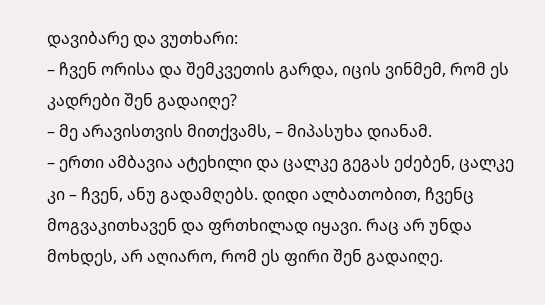დავიბარე და ვუთხარი:
– ჩვენ ორისა და შემკვეთის გარდა, იცის ვინმემ, რომ ეს კადრები შენ გადაიღე?
– მე არავისთვის მითქვამს, – მიპასუხა დიანამ.
– ერთი ამბავია ატეხილი და ცალკე გეგას ეძებენ, ცალკე კი – ჩვენ, ანუ გადამღებს. დიდი ალბათობით, ჩვენც მოგვაკითხავენ და ფრთხილად იყავი. რაც არ უნდა მოხდეს, არ აღიარო, რომ ეს ფირი შენ გადაიღე.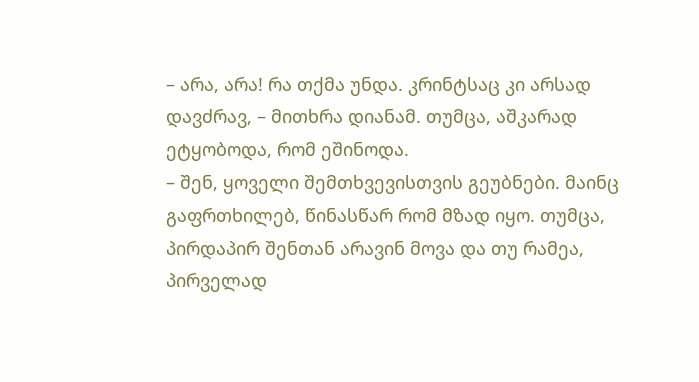– არა, არა! რა თქმა უნდა. კრინტსაც კი არსად დავძრავ, – მითხრა დიანამ. თუმცა, აშკარად ეტყობოდა, რომ ეშინოდა.
– შენ, ყოველი შემთხვევისთვის გეუბნები. მაინც გაფრთხილებ, წინასწარ რომ მზად იყო. თუმცა, პირდაპირ შენთან არავინ მოვა და თუ რამეა, პირველად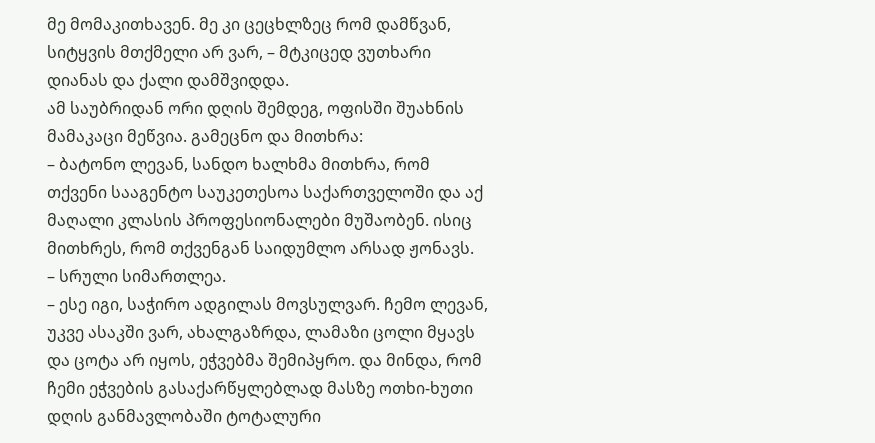მე მომაკითხავენ. მე კი ცეცხლზეც რომ დამწვან, სიტყვის მთქმელი არ ვარ, – მტკიცედ ვუთხარი დიანას და ქალი დამშვიდდა.
ამ საუბრიდან ორი დღის შემდეგ, ოფისში შუახნის მამაკაცი მეწვია. გამეცნო და მითხრა:
– ბატონო ლევან, სანდო ხალხმა მითხრა, რომ თქვენი სააგენტო საუკეთესოა საქართველოში და აქ მაღალი კლასის პროფესიონალები მუშაობენ. ისიც მითხრეს, რომ თქვენგან საიდუმლო არსად ჟონავს.
– სრული სიმართლეა.
– ესე იგი, საჭირო ადგილას მოვსულვარ. ჩემო ლევან, უკვე ასაკში ვარ, ახალგაზრდა, ლამაზი ცოლი მყავს და ცოტა არ იყოს, ეჭვებმა შემიპყრო. და მინდა, რომ ჩემი ეჭვების გასაქარწყლებლად მასზე ოთხი-ხუთი დღის განმავლობაში ტოტალური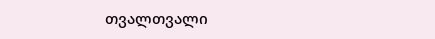თვალთვალი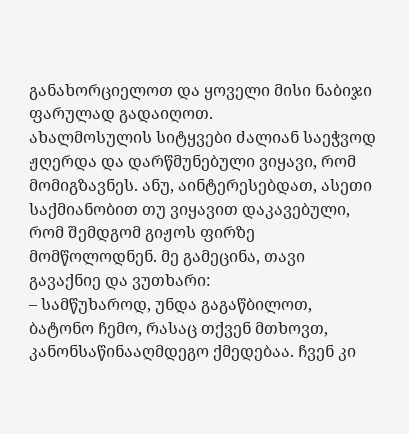განახორციელოთ და ყოველი მისი ნაბიჯი ფარულად გადაიღოთ.
ახალმოსულის სიტყვები ძალიან საეჭვოდ ჟღერდა და დარწმუნებული ვიყავი, რომ მომიგზავნეს. ანუ, აინტერესებდათ, ასეთი საქმიანობით თუ ვიყავით დაკავებული, რომ შემდგომ გიჟოს ფირზე მომწოლოდნენ. მე გამეცინა, თავი გავაქნიე და ვუთხარი:
– სამწუხაროდ, უნდა გაგაწბილოთ, ბატონო ჩემო, რასაც თქვენ მთხოვთ, კანონსაწინააღმდეგო ქმედებაა. ჩვენ კი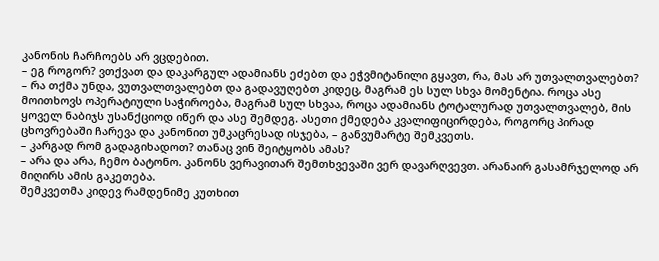კანონის ჩარჩოებს არ ვცდებით.
– ეგ როგორ? ვთქვათ და დაკარგულ ადამიანს ეძებთ და ეჭვმიტანილი გყავთ, რა, მას არ უთვალთვალებთ?
– რა თქმა უნდა, ვუთვალთვალებთ და გადავუღებთ კიდეც, მაგრამ ეს სულ სხვა მომენტია. როცა ასე მოითხოვს ოპერატიული საჭიროება, მაგრამ სულ სხვაა, როცა ადამიანს ტოტალურად უთვალთვალებ, მის ყოველ ნაბიჯს უსანქციოდ იწერ და ასე შემდეგ. ასეთი ქმედება კვალიფიცირდება, როგორც პირად ცხოვრებაში ჩარევა და კანონით უმკაცრესად ისჯება, – განვუმარტე შემკვეთს.
– კარგად რომ გადაგიხადოთ? თანაც ვინ შეიტყობს ამას?
– არა და არა, ჩემო ბატონო. კანონს ვერავითარ შემთხვევაში ვერ დავარღვევთ. არანაირ გასამრჯელოდ არ მიღირს ამის გაკეთება.
შემკვეთმა კიდევ რამდენიმე კუთხით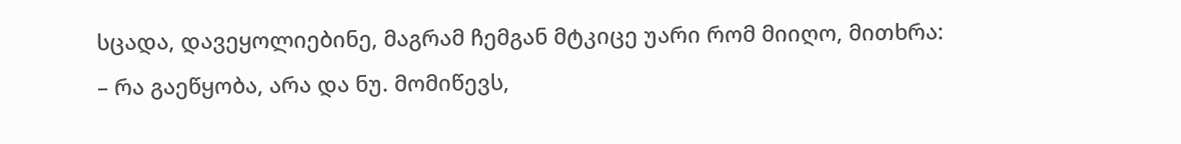სცადა, დავეყოლიებინე, მაგრამ ჩემგან მტკიცე უარი რომ მიიღო, მითხრა:
– რა გაეწყობა, არა და ნუ. მომიწევს,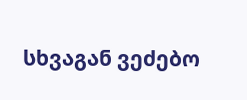სხვაგან ვეძებო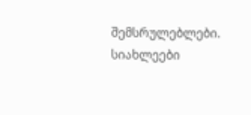შემსრულებლები.
სიახლეები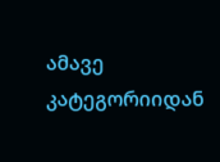ამავე კატეგორიიდან